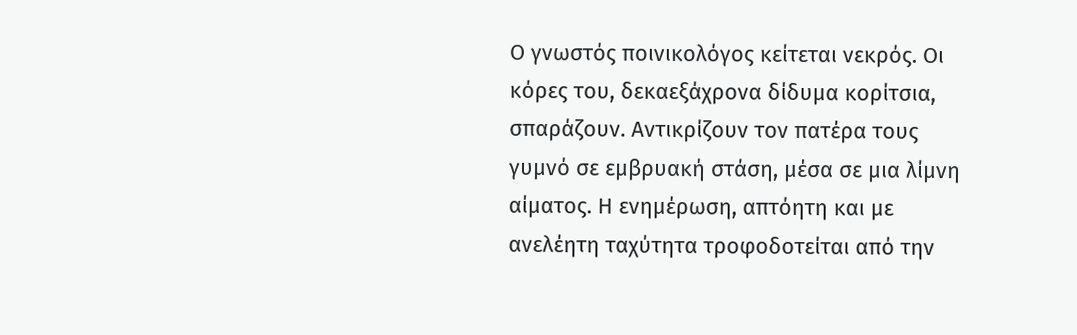Ο γνωστός ποινικολόγος κείτεται νεκρός. Οι κόρες του, δεκαεξάχρονα δίδυμα κορίτσια, σπαράζουν. Αντικρίζουν τον πατέρα τους γυμνό σε εμβρυακή στάση, μέσα σε μια λίμνη αίματος. Η ενημέρωση, απτόητη και με ανελέητη ταχύτητα τροφοδοτείται από την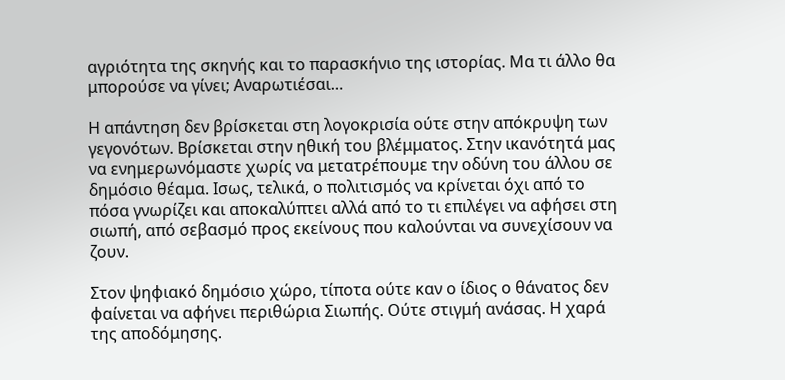αγριότητα της σκηνής και το παρασκήνιο της ιστορίας. Mα τι άλλο θα μπορούσε να γίνει; Αναρωτιέσαι…

Η απάντηση δεν βρίσκεται στη λογοκρισία ούτε στην απόκρυψη των γεγονότων. Βρίσκεται στην ηθική του βλέμματος. Στην ικανότητά μας να ενημερωνόμαστε χωρίς να μετατρέπουμε την οδύνη του άλλου σε δημόσιο θέαμα. Ισως, τελικά, ο πολιτισμός να κρίνεται όχι από το πόσα γνωρίζει και αποκαλύπτει αλλά από το τι επιλέγει να αφήσει στη σιωπή, από σεβασμό προς εκείνους που καλούνται να συνεχίσουν να ζουν.

Στον ψηφιακό δημόσιο χώρο, τίποτα ούτε καν ο ίδιος ο θάνατος δεν φαίνεται να αφήνει περιθώρια Σιωπής. Ούτε στιγμή ανάσας. Η χαρά της αποδόμησης.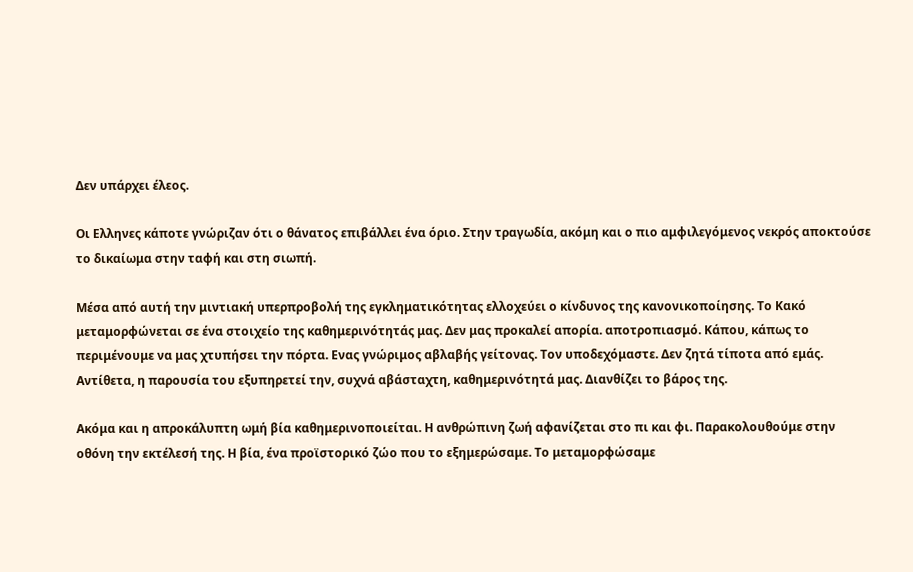Δεν υπάρχει έλεος.

Οι Ελληνες κάποτε γνώριζαν ότι ο θάνατος επιβάλλει ένα όριο. Στην τραγωδία, ακόμη και ο πιο αμφιλεγόμενος νεκρός αποκτούσε το δικαίωμα στην ταφή και στη σιωπή.

Μέσα από αυτή την μιντιακή υπερπροβολή της εγκληματικότητας ελλοχεύει ο κίνδυνος της κανονικοποίησης. Το Κακό μεταμορφώνεται σε ένα στοιχείο της καθημερινότητάς μας. Δεν μας προκαλεί απορία. αποτροπιασμό. Κάπου, κάπως το περιμένουμε να μας χτυπήσει την πόρτα. Ενας γνώριμος αβλαβής γείτονας. Τον υποδεχόμαστε. Δεν ζητά τίποτα από εμάς. Αντίθετα, η παρουσία του εξυπηρετεί την, συχνά αβάσταχτη, καθημερινότητά μας. Διανθίζει το βάρος της.

Ακόμα και η απροκάλυπτη ωμή βία καθημερινοποιείται. Η ανθρώπινη ζωή αφανίζεται στο πι και φι. Παρακολουθούμε στην οθόνη την εκτέλεσή της. Η βία, ένα προϊστορικό ζώο που το εξημερώσαμε. Το μεταμορφώσαμε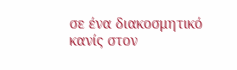σε ένα διακοσμητικό κανίς στον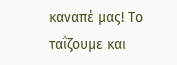καναπέ μας! Το ταΐζουμε και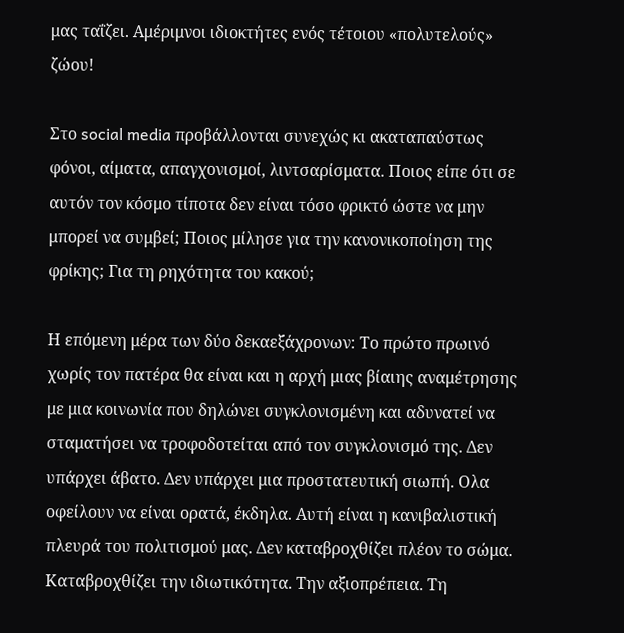μας ταΐζει. Αμέριμνοι ιδιοκτήτες ενός τέτοιου «πολυτελούς» ζώου!

Στο social media προβάλλονται συνεχώς κι ακαταπαύστως φόνοι, αίματα, απαγχονισμοί, λιντσαρίσματα. Ποιος είπε ότι σε αυτόν τον κόσμο τίποτα δεν είναι τόσο φρικτό ώστε να μην μπορεί να συμβεί; Ποιος μίλησε για την κανονικοποίηση της φρίκης; Για τη ρηχότητα του κακού;

Η επόμενη μέρα των δύο δεκαεξάχρονων: Το πρώτο πρωινό χωρίς τον πατέρα θα είναι και η αρχή μιας βίαιης αναμέτρησης με μια κοινωνία που δηλώνει συγκλονισμένη και αδυνατεί να σταματήσει να τροφοδοτείται από τον συγκλονισμό της. Δεν υπάρχει άβατο. Δεν υπάρχει μια προστατευτική σιωπή. Ολα οφείλουν να είναι ορατά, έκδηλα. Αυτή είναι η κανιβαλιστική πλευρά του πολιτισμού μας. Δεν καταβροχθίζει πλέον το σώμα. Καταβροχθίζει την ιδιωτικότητα. Την αξιοπρέπεια. Τη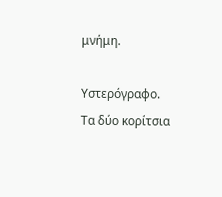μνήμη.

Υστερόγραφο. Τα δύο κορίτσια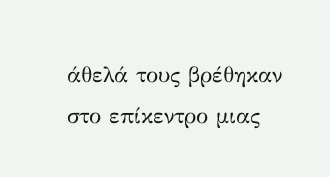άθελά τους βρέθηκαν στο επίκεντρο μιας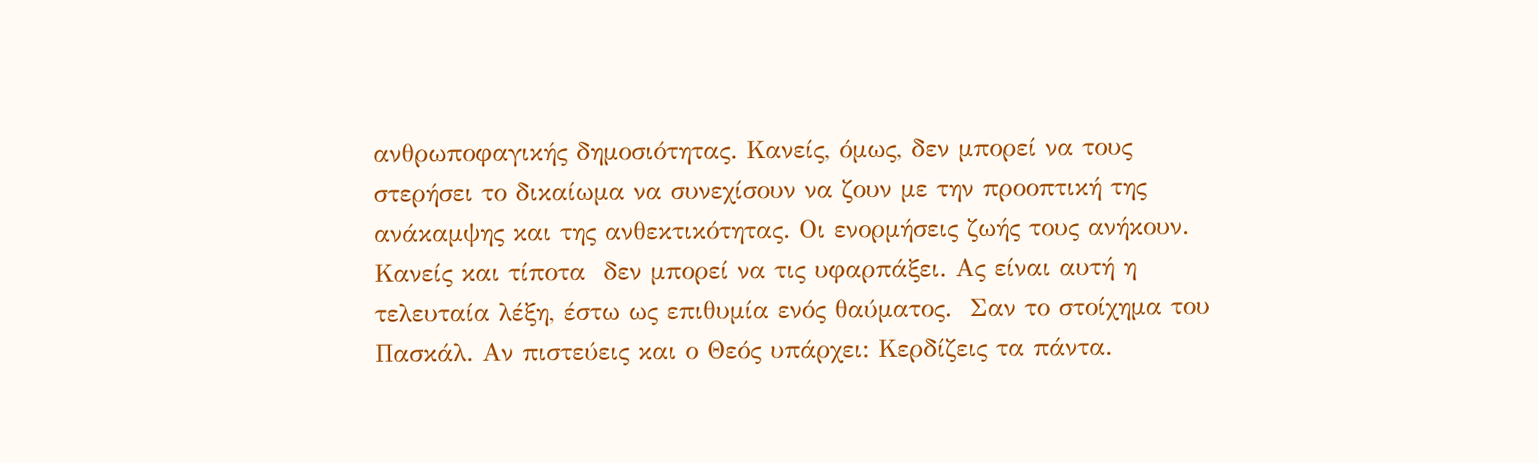ανθρωποφαγικής δημοσιότητας. Κανείς, όμως, δεν μπορεί να τους στερήσει το δικαίωμα να συνεχίσουν να ζουν με την προοπτική της ανάκαμψης και της ανθεκτικότητας. Οι ενορμήσεις ζωής τους ανήκουν. Κανείς και τίποτα  δεν μπορεί να τις υφαρπάξει. Aς είναι αυτή η τελευταία λέξη, έστω ως επιθυμία ενός θαύματος.  Σαν το στοίχημα του Πασκάλ. Αν πιστεύεις και ο Θεός υπάρχει: Κερδίζεις τα πάντα.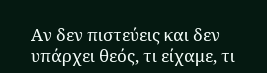Αν δεν πιστεύεις και δεν υπάρχει θεός, τι είχαμε, τι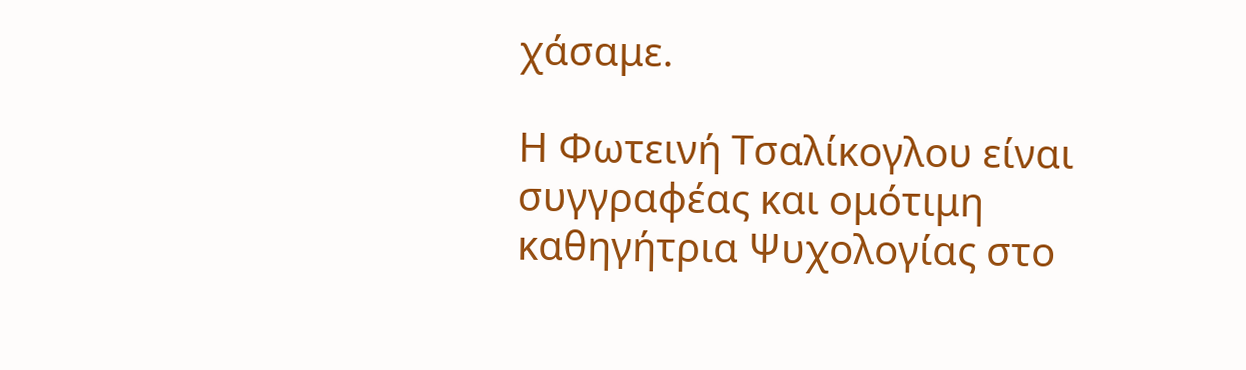χάσαμε.

Η Φωτεινή Τσαλίκογλου είναι συγγραφέας και ομότιμη καθηγήτρια Ψυχολογίας στο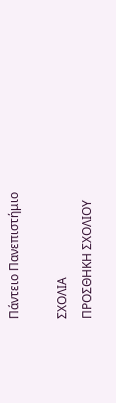Πάντειο Πανεπιστήμιο

ΣΧΟΛΙΑ
ΠΡΟΣΘΗΚΗ ΣΧΟΛΙΟΥ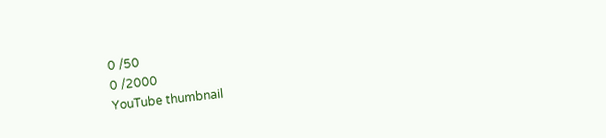0 /50
0 /2000
YouTube thumbnail